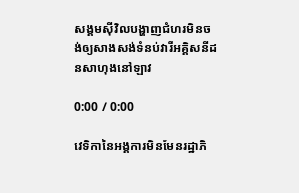សង្គមស៊ីវិលបង្ហាញជំហរមិនចង់ឲ្យសាងសង់ទំនប់វារីអគ្គិសនីដនសាហុងនៅឡាវ

0:00 / 0:00

វេទិកានៃអង្គការមិនមែនរដ្ឋាភិ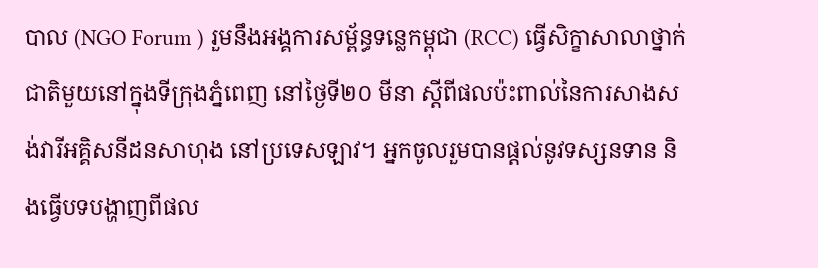បាល (NGO Forum ) រួមនឹងអង្គការសម្ព័ន្ធទន្លេកម្ពុជា (RCC) ធ្វើសិក្ខាសាលាថ្នាក់ជាតិមួយនៅក្នុងទីក្រុងភ្នំពេញ នៅថ្ងៃទី២០ មីនា ស្ដីពីផលប៉ះពាល់នៃការសាងសង់វារីអគ្គិសនីដនសាហុង នៅប្រទេសឡាវ។ អ្នកចូលរួមបានផ្តល់នូវទស្សនទាន និងធ្វើបទបង្ហាញពីផល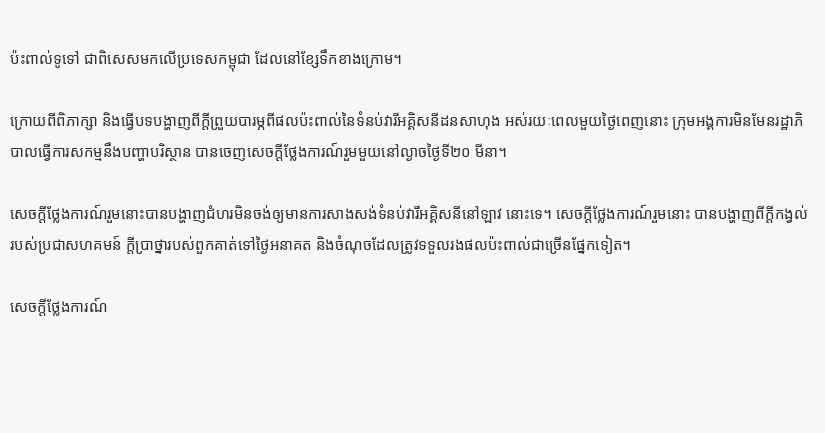ប៉ះពាល់ទូទៅ ជាពិសេសមកលើប្រទេសកម្ពុជា ដែលនៅខ្សែទឹកខាងក្រោម។

ក្រោយពីពិភាក្សា និងធ្វើបទបង្ហាញពីក្តីព្រួយបារម្ភពីផលប៉ះពាល់នៃទំនប់វារីអគ្គិសនីដនសាហុង អស់រយៈពេលមួយថ្ងៃពេញនោះ ក្រុមអង្គការមិនមែនរដ្ឋាភិបាលធ្វើការសកម្មនឹងបញ្ហាបរិស្ថាន បានចេញសេចក្តីថ្លែងការណ៍រួមមួយនៅល្ងាចថ្ងៃទី២០ មីនា។

សេចក្តីថ្លែងការណ៍រួមនោះបានបង្ហាញជំហរមិនចង់ឲ្យមានការសាងសង់ទំនប់វារីអគ្គិសនីនៅឡាវ នោះទេ។ សេចក្តីថ្លែងការណ៍រួមនោះ បានបង្ហាញពីក្តីកង្វល់របស់ប្រជាសហគមន៍ ក្តីប្រាថ្នារបស់ពួកគាត់ទៅថ្ងៃអនាគត និងចំណុចដែលត្រូវទទួលរងផលប៉ះពាល់ជាច្រើនផ្នែកទៀត។

សេចក្តីថ្លែងការណ៍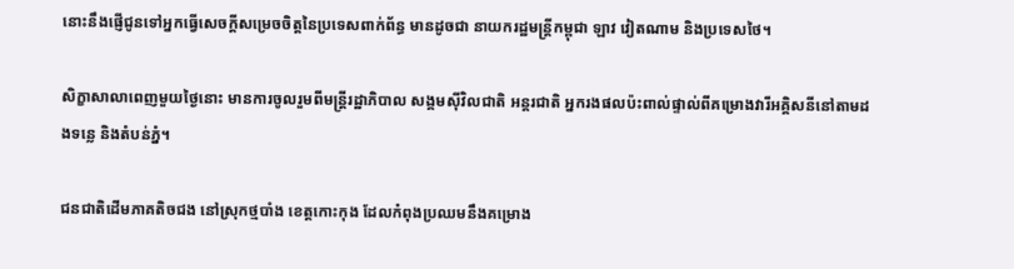នោះនឹងផ្ញើជូនទៅអ្នកធ្វើសេចក្តីសម្រេចចិត្តនៃប្រទេសពាក់ព័ន្ធ មានដូចជា នាយករដ្ឋមន្ត្រីកម្ពុជា ឡាវ វៀតណាម និងប្រទេសថៃ។

សិក្ខាសាលាពេញមួយថ្ងៃនោះ មានការចូលរួមពីមន្ត្រីរដ្ឋាភិបាល សង្គមស៊ីវិលជាតិ អន្តរជាតិ អ្នករងផលប៉ះពាល់ផ្ទាល់ពីគម្រោងវារីអគ្គិសនីនៅតាមដងទន្លេ និងតំបន់ភ្នំ។

ជនជាតិដើមភាគតិចជង នៅស្រុកថ្មបាំង ខេត្តកោះកុង ដែលកំពុងប្រឈមនឹងគម្រោង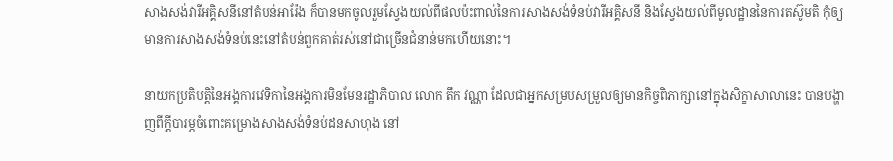សាងសង់វារីអគ្គិសនីនៅតំបន់អារ៉ែង ក៏បានមកចូលរួមស្វែងយល់ពីផលប៉ះពាល់នៃការសាងសង់ទំនប់វារីអគ្គិសនី និងស្វែងយល់ពីមូលដ្ឋាននៃការតស៊ូមតិ កុំឲ្យមានការសាងសង់ទំនប់នេះនៅតំបន់ពួកគាត់រស់នៅជាច្រើនជំនាន់មកហើយនោះ។

នាយកប្រតិបត្តិនៃអង្គការវេទិកានៃអង្គការមិនមែនរដ្ឋាភិបាល លោក តឹក វណ្ណា ដែលជាអ្នកសម្របសម្រួលឲ្យមានកិច្ចពិភាក្សានៅក្នុងសិក្ខាសាលានេះ បានបង្ហាញពីក្តីបារម្ភចំពោះគម្រោងសាងសង់ទំនប់ដនសាហុង នៅ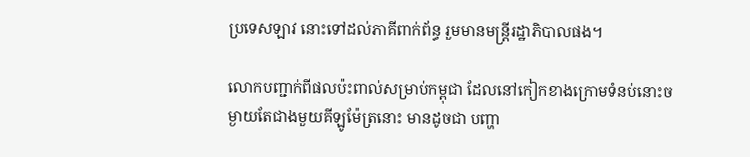ប្រទេសឡាវ នោះទៅដល់ភាគីពាក់ព័ន្ធ រួមមានមន្ត្រីរដ្ឋាភិបាលផង។

លោកបញ្ជាក់ពីផលប៉ះពាល់សម្រាប់កម្ពុជា ដែលនៅកៀកខាងក្រោមទំនប់នោះចម្ងាយតែជាងមួយគីឡូម៉ែត្រនោះ មានដូចជា បញ្ហា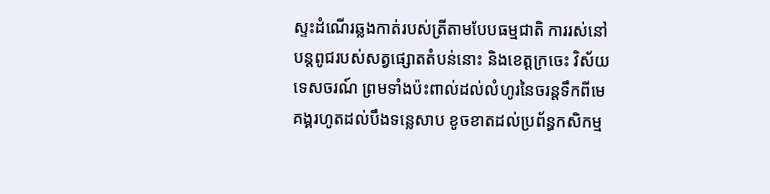ស្ទះដំណើរឆ្លងកាត់របស់ត្រីតាមបែបធម្មជាតិ ការរស់នៅបន្តពូជរបស់សត្វផ្សោតតំបន់នោះ និងខេត្តក្រចេះ វិស័យទេសចរណ៍ ព្រមទាំងប៉ះពាល់ដល់លំហូរនៃចរន្តទឹកពីមេគង្គរហូតដល់បឹងទន្លេសាប ខូចខាតដល់ប្រព័ន្ធកសិកម្ម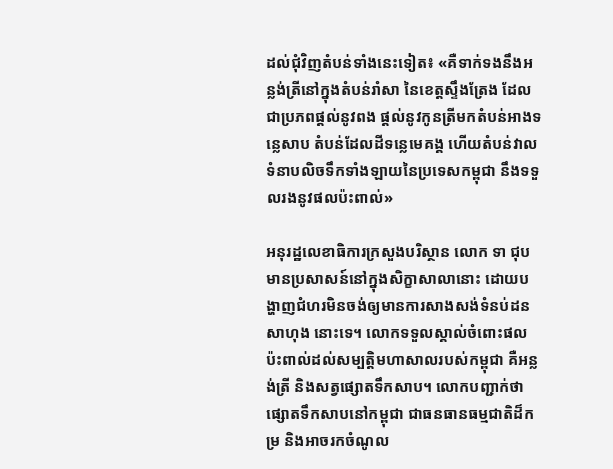ដល់ជុំវិញតំបន់ទាំងនេះទៀត៖ «គឺទាក់ទងនឹងអន្លង់ត្រីនៅក្នុងតំបន់រាំសា នៃខេត្តស្ទឹងត្រែង ដែលជាប្រភពផ្តល់នូវពង ផ្តល់នូវកូនត្រីមកតំបន់អាងទន្លេសាប តំបន់ដែលដីទន្លេមេគង្គ ហើយតំបន់វាលទំនាបលិចទឹកទាំងឡាយនៃប្រទេសកម្ពុជា នឹងទទួលរងនូវផលប៉ះពាល់»

អនុរដ្ឋលេខាធិការក្រសួងបរិស្ថាន លោក ទា ជុប មានប្រសាសន៍នៅក្នុងសិក្ខាសាលានោះ ដោយបង្ហាញជំហរមិនចង់ឲ្យមានការសាងសង់ទំនប់ដនសាហុង នោះទេ។ លោកទទួលស្គាល់ចំពោះផលប៉ះពាល់ដល់សម្បត្តិមហាសាលរបស់កម្ពុជា គឺអន្លង់ត្រី និងសត្វផ្សោតទឹកសាប។ លោកបញ្ជាក់ថា ផ្សោតទឹកសាបនៅកម្ពុជា ជាធនធានធម្មជាតិដ៏កម្រ និងអាចរកចំណូល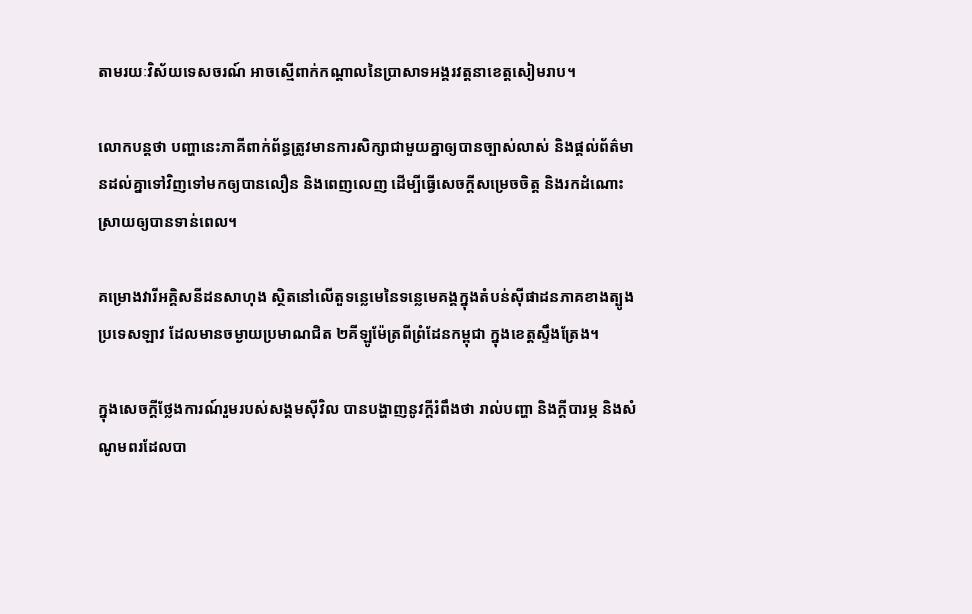តាមរយៈវិស័យទេសចរណ៍ អាចស្មើពាក់កណ្ដាលនៃប្រាសាទអង្គរវត្តនាខេត្តសៀមរាប។

លោកបន្តថា បញ្ហានេះភាគីពាក់ព័ន្ធត្រូវមានការសិក្សាជាមួយគ្នាឲ្យបានច្បាស់លាស់ និងផ្តល់ព័ត៌មានដល់គ្នាទៅវិញទៅមកឲ្យបានលឿន និងពេញលេញ ដើម្បីធ្វើសេចក្តីសម្រេចចិត្ត និងរកដំណោះស្រាយឲ្យបានទាន់ពេល។

គម្រោងវារីអគ្គិសនីដនសាហុង ស្ថិតនៅលើតួទន្លេមេនៃទន្លេមេគង្គក្នុងតំបន់ស៊ីផាដនភាគខាងត្បូងប្រទេសឡាវ ដែលមានចម្ងាយប្រមាណជិត ២គីឡូម៉ែត្រពីព្រំដែនកម្ពុជា ក្នុងខេត្តស្ទឹងត្រែង។

ក្នុងសេចក្តីថ្លែងការណ៍រួមរបស់សង្គមស៊ីវិល បានបង្ហាញនូវក្តីរំពឹងថា រាល់បញ្ហា និងក្តីបារម្ភ និងសំណូមពរដែលបា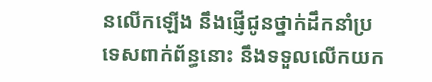នលើកឡើង នឹងផ្ញើជូនថ្នាក់ដឹកនាំប្រទេសពាក់ព័ន្ធនោះ នឹងទទួលលើកយក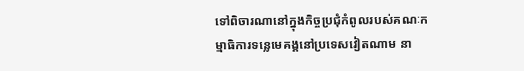ទៅពិចារណានៅក្នុងកិច្ចប្រជុំកំពូលរបស់គណៈកម្មាធិការទន្លេមេគង្គនៅប្រទេសវៀតណាម នា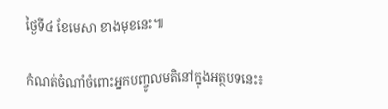ថ្ងៃទី៤ ខែមេសា ខាងមុខនេះ៕

កំណត់ចំណាំចំពោះអ្នកបញ្ចូលមតិនៅក្នុងអត្ថបទនេះ៖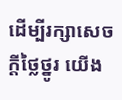ដើម្បីរក្សាសេចក្ដីថ្លៃថ្នូរ យើង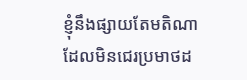ខ្ញុំនឹងផ្សាយតែមតិណា ដែលមិនជេរប្រមាថដ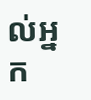ល់អ្នក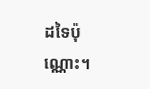ដទៃប៉ុណ្ណោះ។